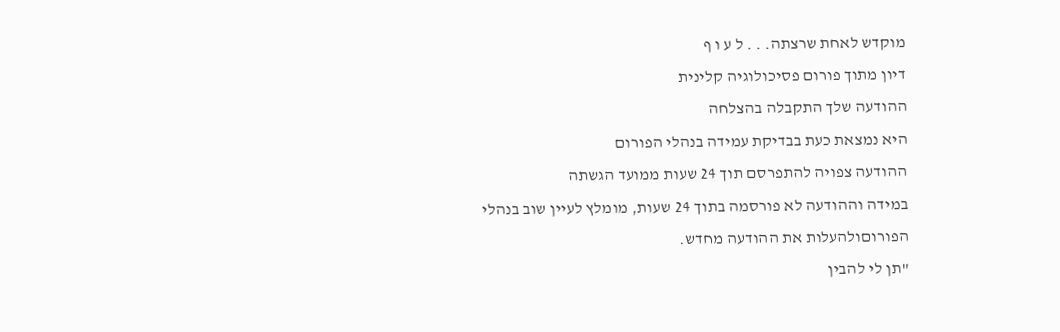מוקדש לאחת שרצתה. . . ל ע ו ף
דיון מתוך פורום פסיכולוגיה קלינית
ההודעה שלך התקבלה בהצלחה
היא נמצאת כעת בבדיקת עמידה בנהלי הפורום
ההודעה צפויה להתפרסם תוך 24 שעות ממועד הגשתה
במידה וההודעה לא פורסמה בתוך 24 שעות, מומלץ לעיין שוב בנהלי הפורוםולהעלות את ההודעה מחדש.
"תן לי להבין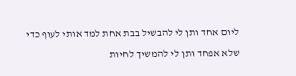ליום אחד ותן לי להבשיל בבת אחת למד אותי לעוף כדי שלא אפחד ותן לי להמשיך לחיות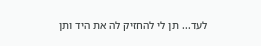לעד... תן לי להחזיק לה את היד ותן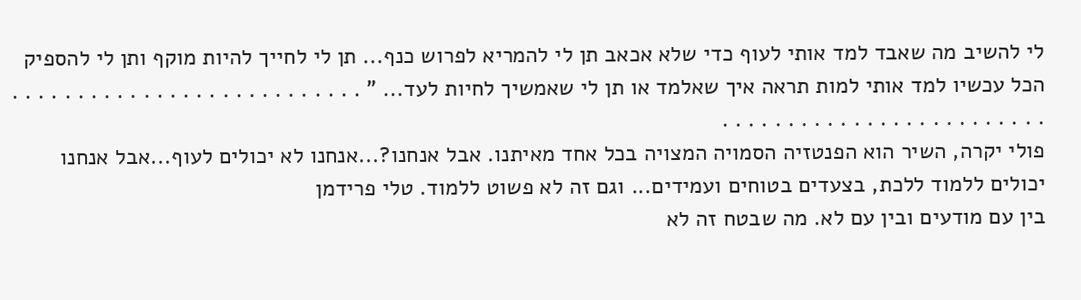לי להשיב מה שאבד למד אותי לעוף כדי שלא אכאב תן לי להמריא לפרוש כנף... תן לי לחייך להיות מוקף ותן לי להספיק הכל עכשיו למד אותי למות תראה איך שאלמד או תן לי שאמשיך לחיות לעד... " . . . . . . . . . . . . . . . . . . . . . . . . . . . . . . . . . . . . . . . . . . . . . . . . . . . .
פולי יקרה, השיר הוא הפנטזיה הסמויה המצויה בכל אחד מאיתנו. אבל אנחנו?...אנחנו לא יכולים לעוף...אבל אנחנו יכולים ללמוד ללכת, בצעדים בטוחים ועמידים... וגם זה לא פשוט ללמוד. טלי פרידמן
בין עם מודעים ובין עם לא. מה שבטח זה לא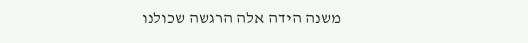משנה הידה אלה הרגשה שכולנו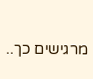מרגישים כך..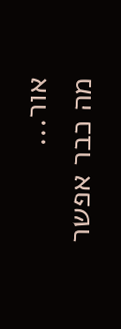אור...
מה כבר אפשר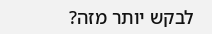לבקש יותר מזה?